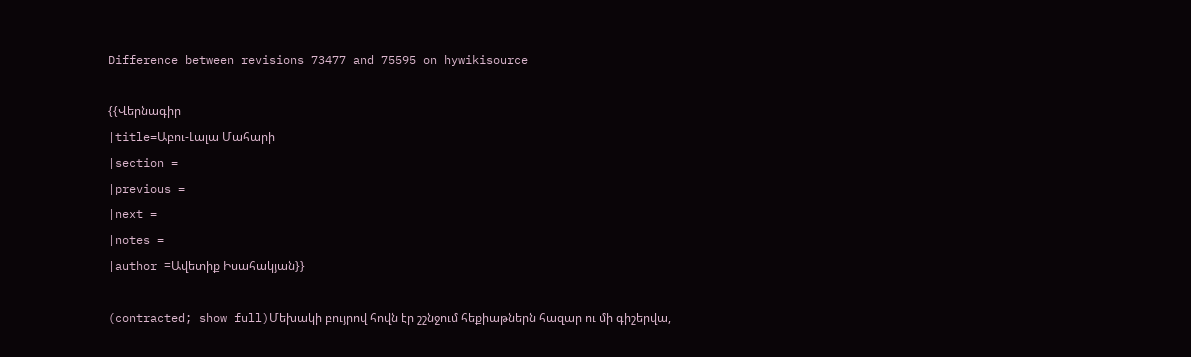Difference between revisions 73477 and 75595 on hywikisource

{{Վերնագիր
|title=Աբու-Լալա Մահարի
|section =
|previous =
|next =
|notes =
|author =Ավետիք Իսահակյան}}

(contracted; show full)Մեխակի բույրով հովն էր շշնջում հեքիաթներն հազար ու մի գիշերվա,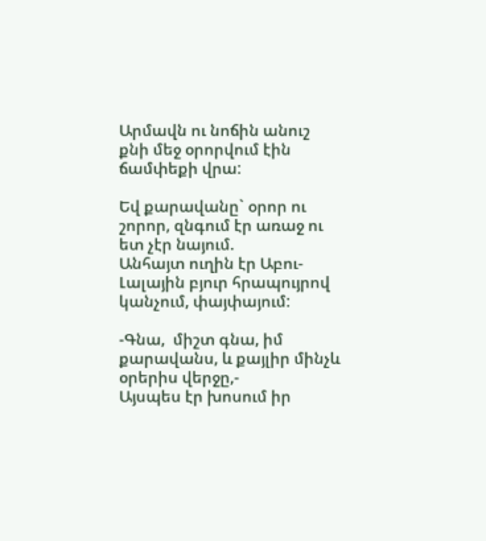Արմավն ու նոճին անուշ քնի մեջ օրորվում էին ճամփեքի վրա:

Եվ քարավանը` օրոր ու շորոր, զնգում էր առաջ ու ետ չէր նայում.
Անհայտ ուղին էր Աբու-Լալային բյուր հրապույրով կանչում, փայփայում:

-Գնա,  միշտ գնա, իմ քարավանս, և քայլիր մինչև օրերիս վերջը,-
Այսպես էր խոսում իր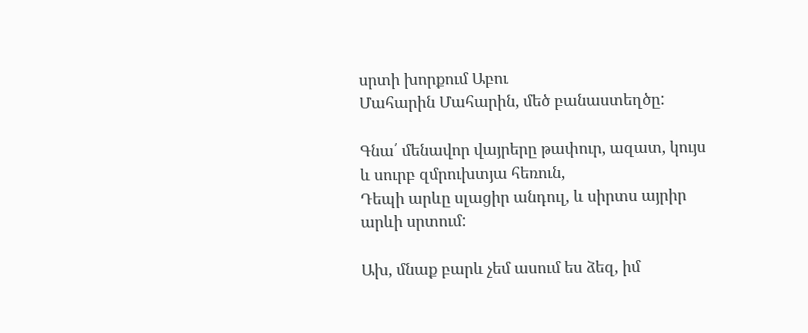սրտի խորքում Աբու
Մահարին Մահարին, մեծ բանաստեղծը:

Գնա՛ մենավոր վայրերը թափուր, ազատ, կույս և սուրբ զմրուխտյա հեռուն,
Դեպի արևը սլացիր անդուլ, և սիրտս այրիր արևի սրտում:

Ախ, մնաք բարև չեմ ասում ես ձեզ, իմ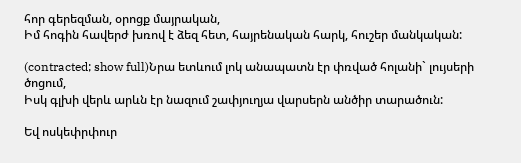հոր գերեզման, օրոցք մայրական,
Իմ հոգին հավերժ խռով է ձեզ հետ, հայրենական հարկ, հուշեր մանկական:

(contracted; show full)Նրա ետևում լոկ անապատն էր փռված հոլանի` լույսերի ծոցում,
Իսկ գլխի վերև արևն էր նազում շափյուղյա վարսերն անծիր տարածուն:

Եվ ոսկեփրփուր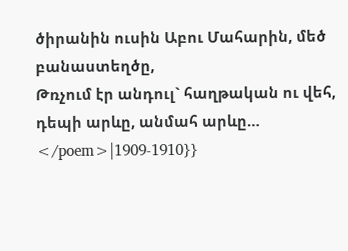ծիրանին ուսին Աբու Մահարին, մեծ բանաստեղծը,
Թռչում էր անդուլ` հաղթական ու վեհ, դեպի արևը, անմահ արևը…
</poem>|1909-1910}}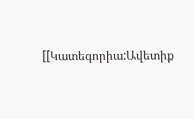[[Կատեգորիա:Ավետիք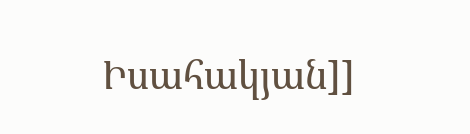Իսահակյան]]